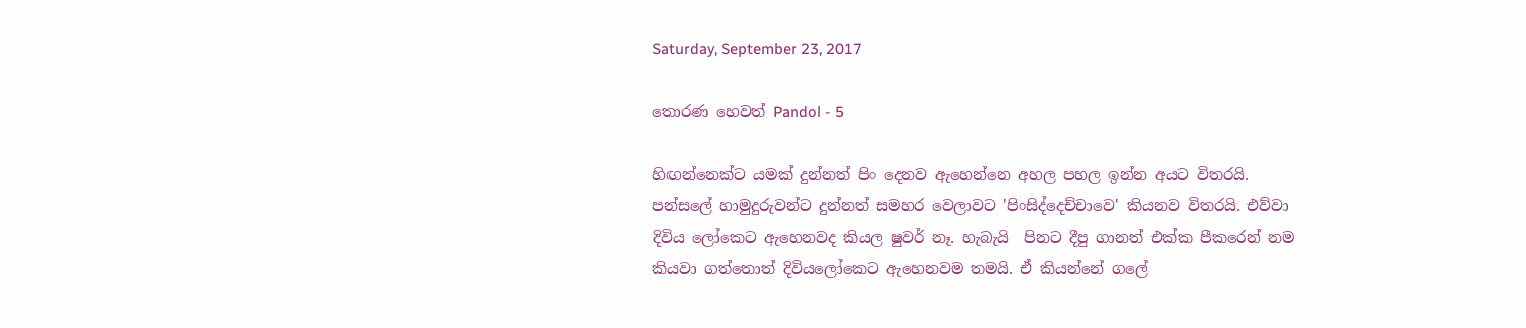Saturday, September 23, 2017

තොරණ හෙවත් Pandol - 5

හිඟන්නෙක්ට යමක් දුන්නත් පිං දෙනව ඇහෙන්නෙ අහල පහල ඉන්න අයට විතරයි. පන්සලේ හාමුදුරුවන්ට දුන්නත් සමහර වෙලාවට 'පිංසිද්දෙච්චාවෙ' කියනව විතරයි. එව්වා දිවිය ලෝකෙට ඇහෙනවද කියල ෂුවර් නෑ. හැබැයි  පිනට දීපු ගානත් එක්ක පීකරෙන් නම කියවා ගත්තොත් දිවියලෝකෙට ඇහෙනවම තමයි. ඒ කියන්නේ ගලේ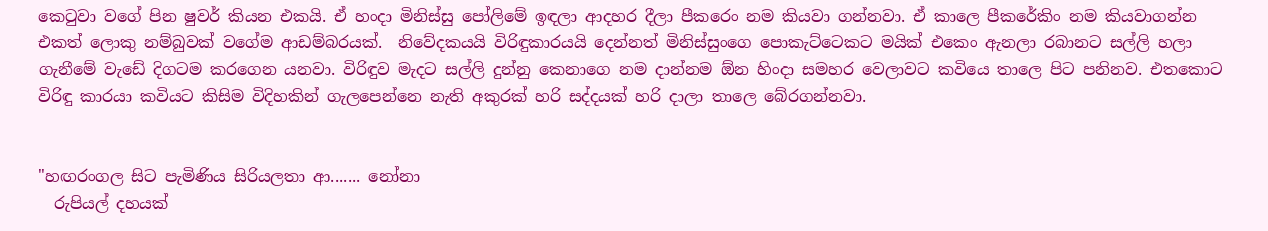කෙටුවා වගේ පින ෂුවර් කියන එකයි. ඒ හංදා මිනිස්සු පෝලිමේ ඉඳලා ආදහර දීලා පීකරෙං නම කියවා ගන්නවා. ඒ කාලෙ පීකරේකිං නම කියවාගන්න එකත් ලොකු නම්බුවක් වගේම ආඩම්බරයක්.  නිවේදකයයි විරිඳුකාරයයි දෙන්නත් මිනිස්සුංගෙ පොකැට්ටෙකට මයික් එකෙං ඇනලා රබානට සල්ලි හලා ගැනීමේ වැඩේ දිගටම කරගෙන යනවා. විරිඳුව මැදට සල්ලි දුන්නු කෙනාගෙ නම දාන්නම ඕන හිංදා සමහර වෙලාවට කවියෙ තාලෙ පිට පනිනව. එතකොට විරිඳු කාරයා කවියට කිසිම විදිහකින් ගැලපෙන්නෙ නැති අකුරක් හරි සද්දයක් හරි දාලා තාලෙ බේරගන්නවා.


"හඟරංගල සිට පැමිණිය සිරියලතා ආ....... නෝනා
  රුපියල් දහයක්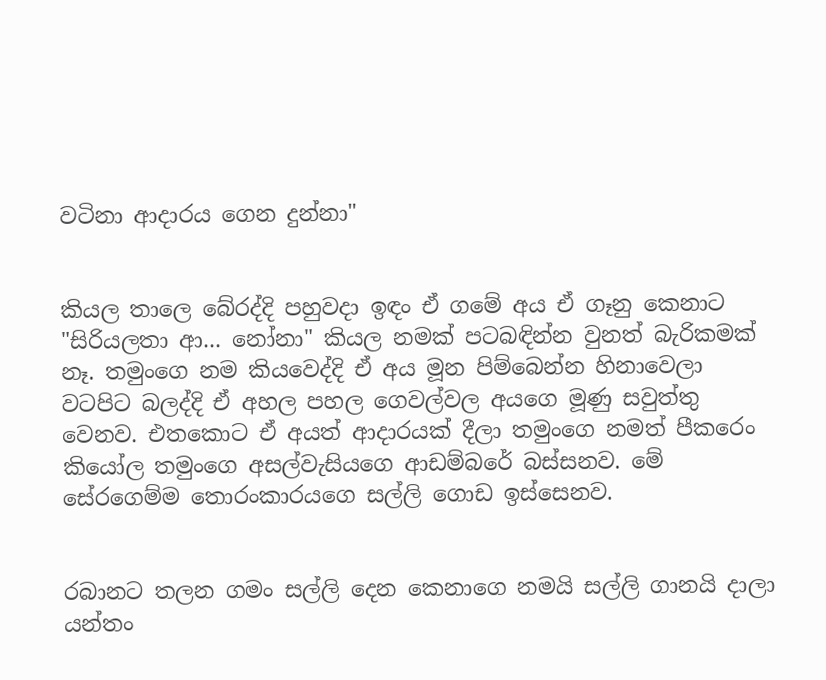වටිනා ආදාරය ගෙන දුන්නා"


කියල තාලෙ බේරද්දි පහුවදා ඉඳං ඒ ගමේ අය ඒ ගෑනු කෙනාට "සිරියලතා ආ... නෝනා" කියල නමක් පටබඳින්න වුනත් බැරිකමක් නෑ. තමුංගෙ නම කියවෙද්දි ඒ අය මූන පිම්බෙන්න හිනාවෙලා වටපිට බලද්දි ඒ අහල පහල ගෙවල්වල අයගෙ මූණු සවුත්තු වෙනව. එතකොට ඒ අයත් ආදාරයක් දීලා තමුංගෙ නමත් පීකරෙං කියෝල තමුංගෙ අසල්වැසියගෙ ආඩම්බරේ බස්සනව. මේ සේරගෙම්ම තොරංකාරයගෙ සල්ලි ගොඩ ඉස්සෙනව.


රබානට තලන ගමං සල්ලි දෙන කෙනාගෙ නමයි සල්ලි ගානයි දාලා යන්තං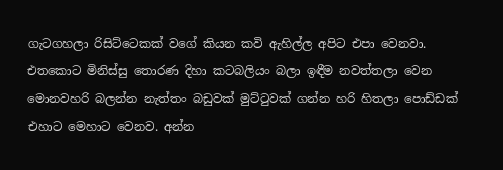ගැටගහලා රිසිට්ටෙකක් වගේ කියන කවි ඇහිල්ල අපිට එපා වෙනවා. එතකොට මිනිස්සු තොරණ දිහා කටබලියං බලා ඉඳීම නවත්තලා වෙන මොනවහරි බලන්න නැත්තං බඩුවක් මුට්ටුවක් ගන්න හරි හිතලා පොඩ්ඩක් එහාට මෙහාට වෙනව. අන්න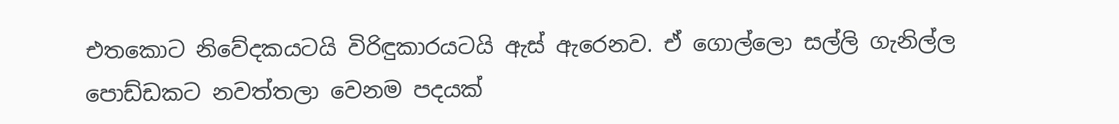එතකොට නිවේදකයටයි විරිඳුකාරයටයි ඇස් ඇරෙනව. ඒ ගොල්ලො සල්ලි ගැනිල්ල පොඩ්ඩකට නවත්තලා වෙනම පදයක්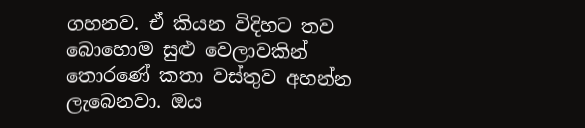ගහනව. ඒ කියන විදිහට තව බොහොම සුළු වෙලාවකින් තොරණේ කතා වස්තුව අහන්න ලැබෙනවා. ඔය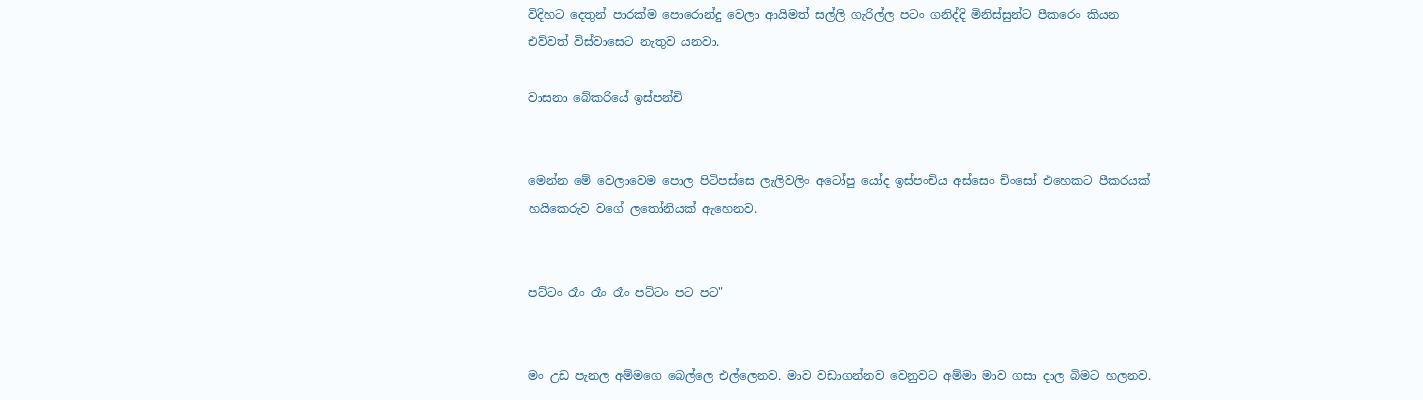විදිහට දෙතුන් පාරක්ම පොරොන්දු වෙලා ආයිමත් සල්ලි ගැරිල්ල පටං ගනිද්දි මිනිස්සුන්ට පීකරෙං කියන එව්වත් විස්වාසෙට නැතුව යනවා.

වාසනා බේකරියේ ඉස්පන්චි


මෙන්න මේ වෙලාවෙම පොල පිටිපස්සෙ ලැලිවලිං අටෝපු යෝද ඉස්පංචිය අස්සෙං චිංසෝ එහෙකට පීකරයක් හයිකෙරුව වගේ ලතෝනියක් ඇහෙනව.


පට්ටං රෑං රෑං රෑං පට්ටං පට පට"


මං උඩ පැනල අම්මගෙ බෙල්ලෙ එල්ලෙනව. මාව වඩාගන්නව වෙනුවට අම්මා මාව ගසා දාල බිමට හලනව.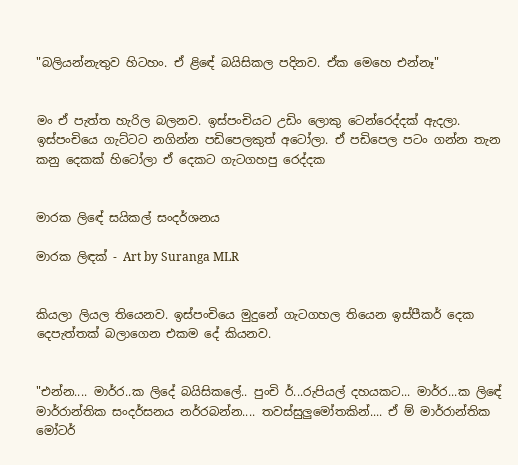"බලියන්නැතුව හිටහං. ඒ ළිඳේ බයිසිකල පදිනව. ඒක මෙහෙ එන්නෑ"


මං ඒ පැත්ත හැරිල බලනව. ඉස්පංචියට උඩිං ලොකු ටෙන්රෙද්දක් ඇදලා. ඉස්පංචියෙ ගැට්ටට නගින්න පඩිපෙලකුත් අටෝලා. ඒ පඩිපෙල පටං ගන්න තැන කනු දෙකක් හිටෝලා ඒ දෙකට ගැටගහපු රෙද්දක


මාරක ලිඳේ සයිකල් සංදර්ශනය

මාරක ලිඳක් - Art by Suranga MLR


කියලා ලියල තියෙනව. ඉස්පංචියෙ මුදුනේ ගැටගහල තියෙන ඉස්පීකර් දෙක දෙපැත්තක් බලාගෙන එකම දේ කියනව.


"එන්න.... මාර්ර..ක ලිදේ බයිසිකලේ.. පුංචි ර්...රුපියල් දහයකට... මාර්ර...ක ලිඳේ මාර්රාන්තික සංදර්සනය නර්රබන්න.... තවස්සුලුමෝතකින්.... ඒ ම් මාර්රාන්තික මෝටර්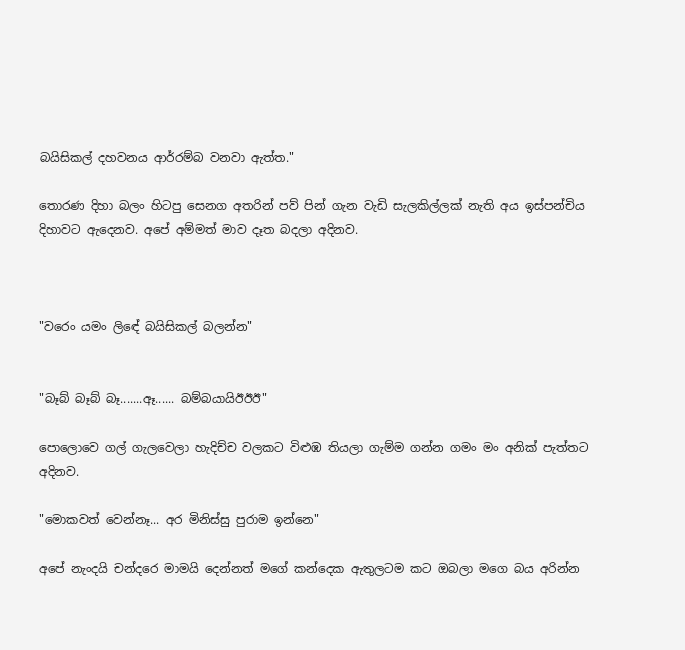බයිසිකල් දහවනය ආර්රම්බ වනවා ඇත්ත."

තොරණ දිහා බලං හිටපු සෙනග අතරින් පව් පින් ගැන වැඩි සැලකිල්ලක් නැති අය ඉස්පන්චිය දිහාවට ඇදෙනව. අපේ අම්මත් මාව දෑත බදලා අදිනව.



"වරෙං යමං ලිඳේ බයිසිකල් බලන්න"


"බෑබ් බෑබ් බෑ.......ඈ...... බම්බයායිඊඊඊ"

පොලොවෙ ගල් ගැලවෙලා හැදිච්ච වලකට විළුඹ තියලා ගැම්ම ගන්න ගමං මං අනික් පැත්තට අදිනව.

"මොකවත් වෙන්නෑ... අර මිනිස්සු පුරාම ඉන්නෙ"

අපේ නැංදයි චන්දරෙ මාමයි දෙන්නත් මගේ කන්දෙක ඇතුලටම කට ඔබලා මගෙ බය අරින්න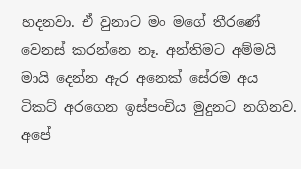හදනවා. ඒ වුනාට මං මගේ තීරණේ වෙනස් කරන්නෙ නෑ. අන්තිමට අම්මයි මායි දෙන්න ඇර අනෙක් සේරම අය ටිකට් අරගෙන ඉස්පංචිය මුදුනට නගිනව. අපේ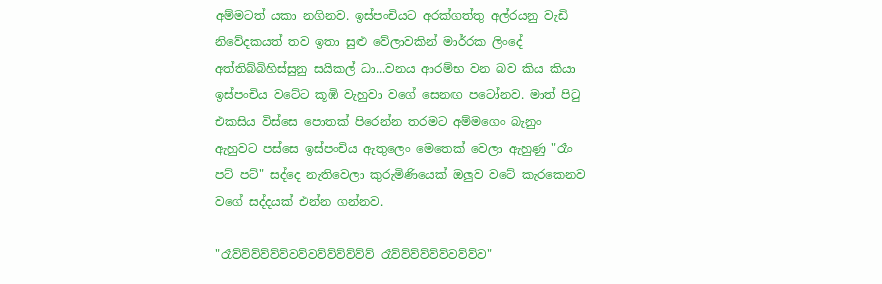අම්මටත් යකා නගිනව. ඉස්පංචියට අරක්ගත්තු අල්රයනු වැඩි නිවේදකයත් තව ඉතා සුළු වේලාවකින් මාර්රක ලිංදේ අත්තිබ්බිහිස්සුනු සයිකල් ධා...වනය ආරම්භ වන බව කිය කියා ඉස්පංචිය වටේට කූඹි වැහුවා වගේ සෙනඟ පටෝනව. මාත් පිටු එකසිය විස්සෙ පොතක් පිරෙන්න තරමට අම්මගෙං බැනුං ඇහුවට පස්සෙ ඉස්පංචිය ඇතුලෙං මෙතෙක් වෙලා ඇහුණු "රෑං පට් පට්" සද්දෙ නැතිවෙලා කුරුමිණියෙක් ඔලුව වටේ කැරකෙනව වගේ සද්දයක් එන්න ගන්නව.

"රෑව්ව්ව්ව්ව්ව්වව්වව්ව්ව්ව්ව්ව් රෑව්ව්ව්ව්ව්ව්වව්ව්ව"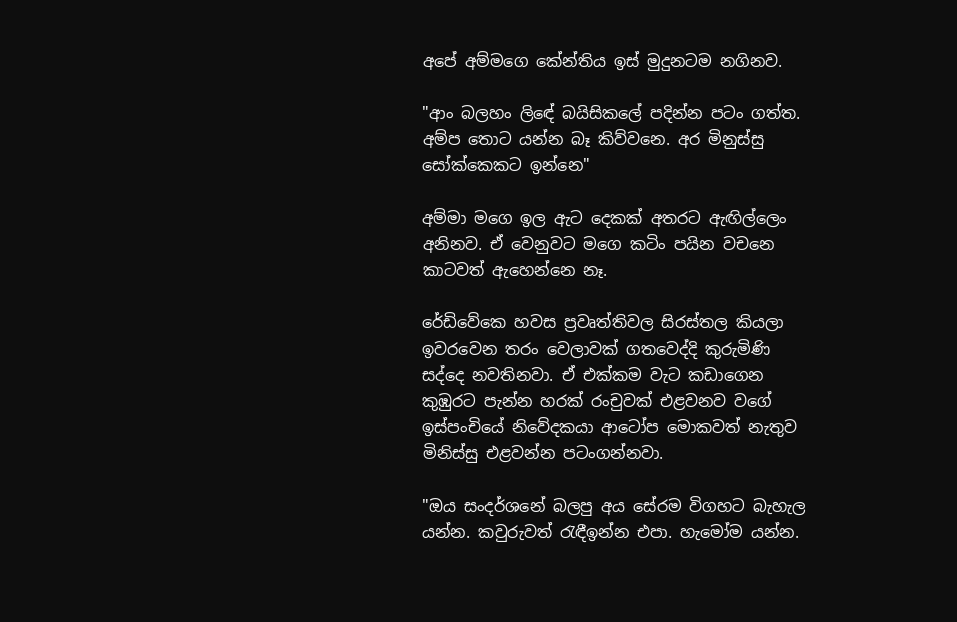අපේ අම්මගෙ කේන්තිය ඉස් මුදුනටම නගිනව.

"ආං බලහං ලිඳේ බයිසිකලේ පදින්න පටං ගත්ත. අම්ප තොට යන්න බෑ කිව්වනෙ. අර මිනුස්සු සෝක්කෙකට ඉන්නෙ"

අම්මා මගෙ ඉල ඇට දෙකක් අතරට ඇඟිල්ලෙං අනිනව. ඒ වෙනුවට මගෙ කටිං පයින වචනෙ කාටවත් ඇහෙන්නෙ නෑ.

රේඩිවේකෙ හවස ප්‍රවෘත්තිවල සිරස්තල කියලා ඉවරවෙන තරං වෙලාවක් ගතවෙද්දි කුරුමිණි සද්දෙ නවතිනවා. ඒ එක්කම වැට කඩාගෙන කුඹුරට පැන්න හරක් රංචුවක් එළවනව වගේ ඉස්පංචියේ නිවේදකයා ආටෝප මොකවත් නැතුව මිනිස්සු එළවන්න පටංගන්නවා.

"ඔය සංදර්ශනේ බලපු අය සේරම විගහට බැහැල යන්න. කවුරුවත් රැඳීඉන්න එපා. හැමෝම යන්න.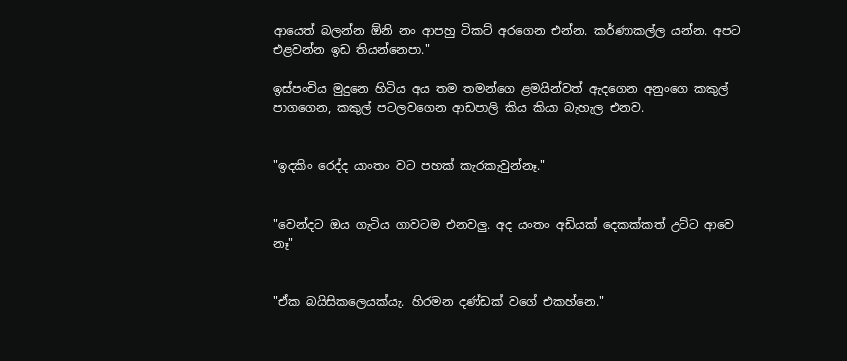ආයෙත් බලන්න ඕනි නං ආපහු ටිකට් අරගෙන එන්න. කර්ණාකල්ල යන්න. අපට එළවන්න ඉඩ තියන්නෙපා."

ඉස්පංචිය මුදුනෙ හිටිය අය තම තමන්ගෙ ළමයින්වත් ඇදගෙන අනුංගෙ කකුල් පාගගෙන, කකුල් පටලවගෙන ආඩපාලි කිය කියා බැහැල එනව.


"ඉදකිං රෙද්ද යාංතං වට පහක් කැරකැවුන්නෑ."


"වෙන්දට ඔය ගැටිය ගාවටම එනවලු. අද යංතං අඩියක් දෙකක්කත් උට්ට ආවෙ නෑ"


"ඒක බයිසිකලෙයක්යැ. හිරමන දණ්ඩක් වගේ එකහ්නෙ."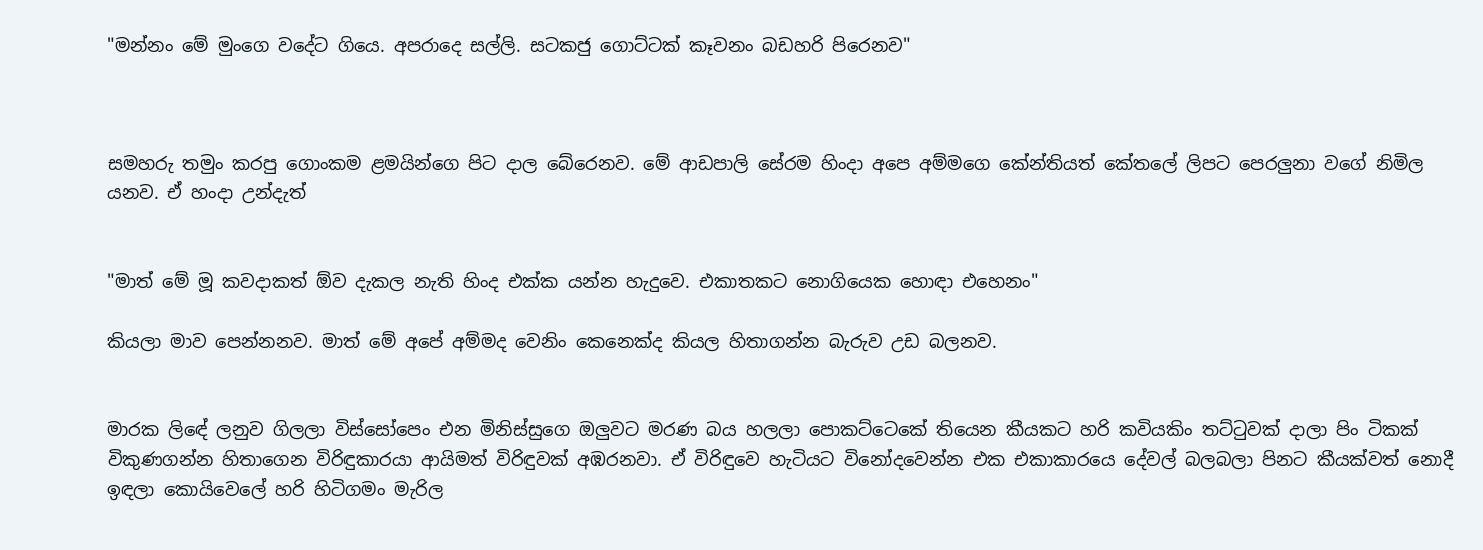"මන්නං මේ මුංගෙ වදේට ගියෙ. අපරාදෙ සල්ලි. සටකජු ගොට්ටක් කෑවනං බඩහරි පිරෙනව"



සමහරු තමුං කරපු ගොංකම ළමයින්ගෙ පිට දාල බේරෙනව. මේ ආඩපාලි සේරම හිංදා අපෙ අම්මගෙ කේන්තියත් කේතලේ ලිපට පෙරලුනා වගේ නිමිල යනව. ඒ හංදා උන්දැත්


"මාත් මේ මූ කවදාකත් ඕව දැකල නැති හිංද එක්ක යන්න හැදුවෙ. එකාතකට නොගියෙක හොඳා එහෙනං"

කියලා මාව පෙන්නනව. මාත් මේ අපේ අම්මද වෙනිං කෙනෙක්ද කියල හිතාගන්න බැරුව උඩ බලනව.


මාරක ලිඳේ ලනුව ගිලලා විස්සෝපෙං එන මිනිස්සුගෙ ඔලුවට මරණ බය හලලා පොකට්ටෙකේ තියෙන කීයකට හරි කවියකිං තට්ටුවක් දාලා පිං ටිකක් විකුණගන්න හිතාගෙන විරිඳුකාරයා ආයිමත් විරිඳුවක් අඹරනවා. ඒ විරිඳුවෙ හැටියට විනෝදවෙන්න එක එකාකාරයෙ දේවල් බලබලා පිනට කීයක්වත් නොදී ඉඳලා කොයිවෙලේ හරි හිටිගමං මැරිල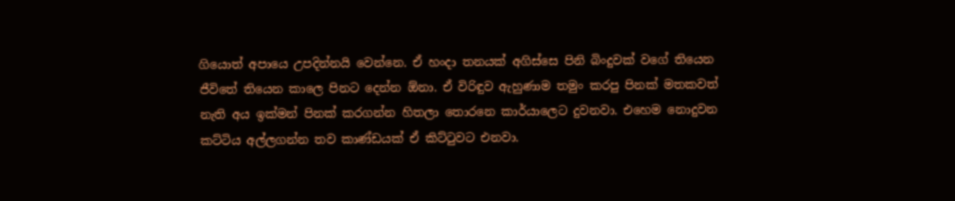ගියොත් අපායෙ උපදින්නයි වෙන්නෙ. ඒ හංදා තනයක් අගිස්සෙ පිනි බිංදුවක් වගේ තියෙන ජීවිතේ තියෙන කාලෙ පිනට දෙන්න ඕනා. ඒ විරිඳුව ඇහුණාම තමුං කරපු පිනක් මතකවත් නැති අය ඉක්මන් පිනක් කරගන්න හිතලා තොරනෙ කාර්යාලෙට දුවනවා. එහෙම නොදුවන කට්ටිය අල්ලගන්න තව කාණ්ඩයක් ඒ කිට්ටුවට එනවා.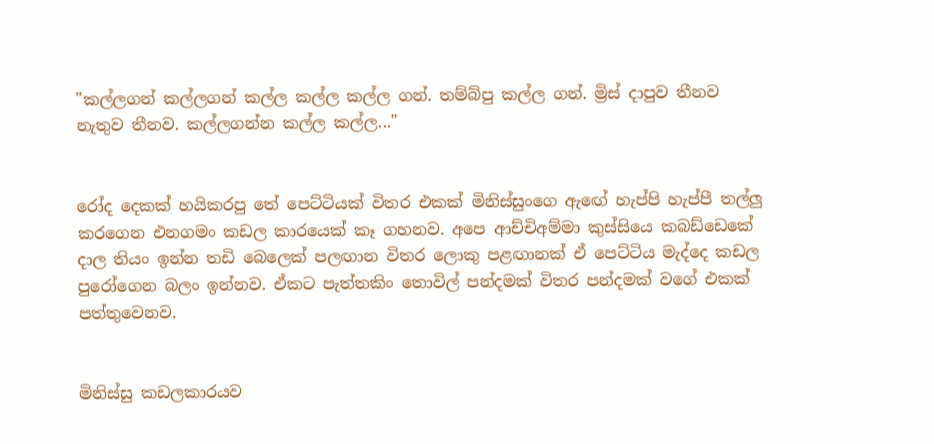"කල්ලගන් කල්ලගන් කල්ල කල්ල කල්ල ගන්. තම්බ්පු කල්ල ගන්. ම්‍රිස් දාපුව තීනව නැතුව තීනව. කල්ලගන්න කල්ල කල්ල..."


රෝද දෙකක් හයිකරපු තේ පෙට්ටියක් විතර එකක් මිනිස්සුංගෙ ඇඟේ හැප්පි හැප්පී තල්ලු කරගෙන එනගමං කඩල කාරයෙක් කෑ ගහනව. අපෙ ආච්චිඅම්මා කුස්සියෙ කබඩ්ඩෙකේ දාල තියං ඉන්න තඩි බෙලෙක් පලඟාන විතර ලොකු පළඟානක් ඒ පෙට්ටිය මැද්දෙ කඩල පුරෝගෙන බලං ඉන්නව. ඒකට පැත්තකිං තොවිල් පන්දමක් විතර පන්දමක් වගේ එකක් පත්තුවෙනව.


මිනිස්සු කඩලකාරයව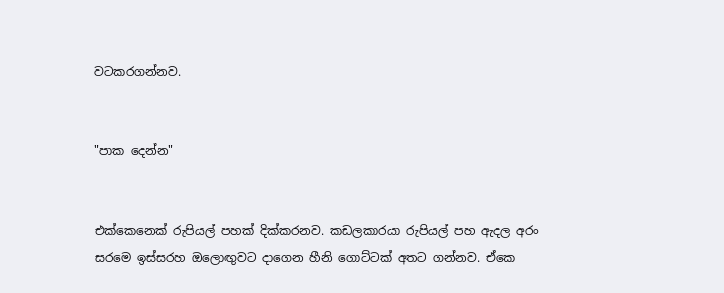වටකරගන්නව.


"පාක දෙන්න"


එක්කෙනෙක් රුපියල් පහක් දික්කරනව. කඩලකාරයා රුපියල් පහ ඇදල අරං සරමෙ ඉස්සරහ ඔලොඟුවට දාගෙන හීනි ගොට්ටක් අතට ගන්නව. ඒකෙ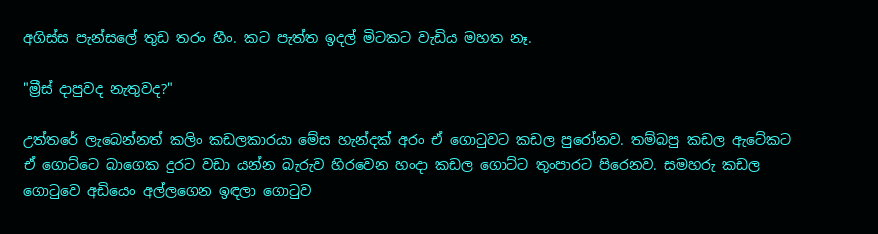අගිස්ස පැන්සලේ තුඩ තරං හීං. කට පැත්ත ඉදල් මිටකට වැඩිය මහත නෑ.

"ම්‍රීස් දාපුවද නැතුවද?"

උත්තරේ ලැබෙන්නත් කලිං කඩලකාරයා මේස හැන්දක් අරං ඒ ගොටුවට කඩල පුරෝනව. තම්බපු කඩල ඇටේකට ඒ ගොට්ටෙ බාගෙක දුරට වඩා යන්න බැරුව හිරවෙන හංදා කඩල ගොට්ට තුංපාරට පිරෙනව. සමහරු කඩල ගොටුවෙ අඩියෙං අල්ලගෙන ඉඳලා ගොටුව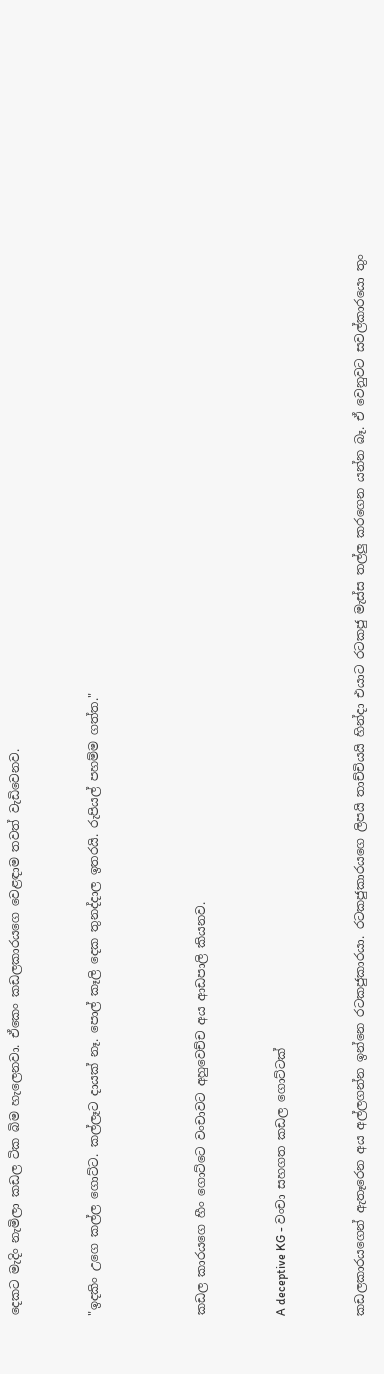දෙකට මැදිං නැමිලා කඩල ටික බිම හැලෙනවා. ඒකෙං කඩලකාරයගෙ වෙළඳාම තවත් වැඩිවෙනව.


"ඉදකිං උගෙ කල්ල ගොට්ට. කල්ලෑට දායක් නෑ. පොල් කෑලි දෙක තුනද්දාල ඉතරයි. රුපියල් පහම්ම ගත්ත."



කඩල කාරයගෙ හීං ගොට්ටෙ වංචාවට අහුවෙච්ච අය ආඩපාලි කියනව.


A deceptive KG - වංචා සහගත කඩල ගොට්ටක්


කඩලකාරයගෙන් ඇතෑරෙන අය අල්ලගන්න ඉන්නෙ රටකජුකාරයා. රටකජුකාරයගෙ ලිපයි තාච්චියයි හින්දා එයාට රටකජු මැස්ස තල්ලු කරගෙන යන්න බෑ. ඒ වෙනුවට සවල්කාරයො තුං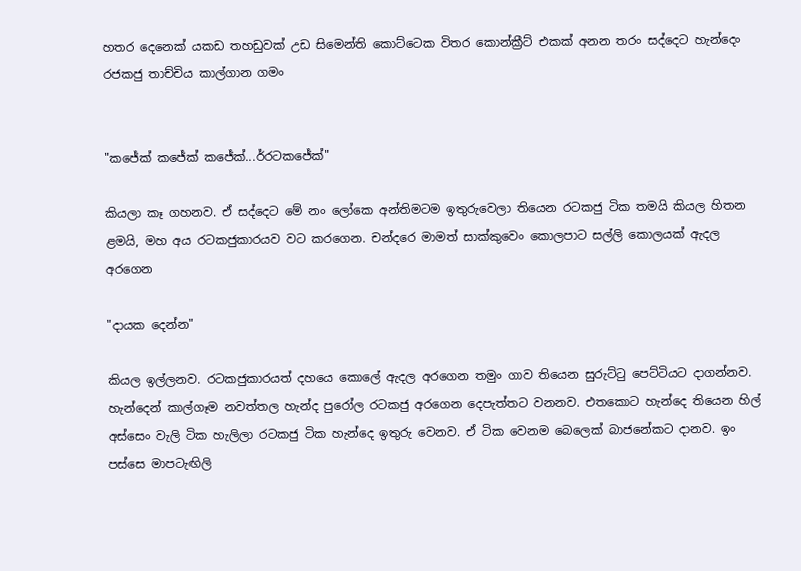හතර දෙනෙක් යකඩ තහඩුවක් උඩ සිමෙන්ති කොට්ටෙක විතර කොන්ක්‍රීට් එකක් අනන තරං සද්දෙට හැන්දෙං රජකජු තාච්චිය කාල්ගාන ගමං


"කජේක් කජේක් කජේක්...ර්රටකජේක්"

කියලා කෑ ගහනව. ඒ සද්දෙට මේ නං ලෝකෙ අන්තිමටම ඉතුරුවෙලා තියෙන රටකජු ටික තමයි කියල හිතන ළමයි, මහ අය රටකජුකාරයව වට කරගෙන. චන්දරෙ මාමත් සාක්කුවෙං කොලපාට සල්ලි කොලයක් ඇදල අරගෙන

"දායක දෙන්න"

කියල ඉල්ලනව. රටකජුකාරයත් දහයෙ කොලේ ඇදල අරගෙන තමුං ගාව තියෙන සුරුට්ටු පෙට්ටියට දාගන්නව. හැන්දෙන් කාල්ගෑම නවත්තල හැන්ද පුරෝල රටකජු අරගෙන දෙපැත්තට වනනව. එතකොට හැන්දෙ තියෙන හිල් අස්සෙං වැලි ටික හැලිලා රටකජු ටික හැන්දෙ ඉතුරු වෙනව. ඒ ටික වෙනම බෙලෙක් බාජනේකට දානව. ඉං පස්සෙ මාපටැඟිලි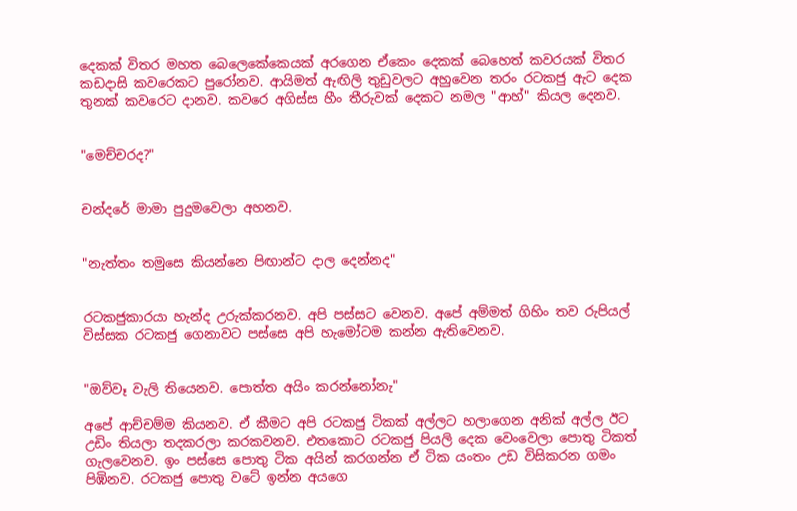දෙකක් විතර මහත බෙලෙකේකෙයක් අරගෙන ඒකෙං දෙකක් බෙහෙත් කවරයක් විතර කඩදාසි කවරෙකට පුරෝනව. ආයිමත් ඇඟිලි තුඩුවලට අහුවෙන තරං රටකජු ඇට දෙක තුනක් කවරෙට දානව. කවරෙ අගිස්ස හීං තීරුවක් දෙකට නමල "ආහ්" කියල දෙනව.


"මෙච්චරද?"


චන්දරේ මාමා පුදුමවෙලා අහනව.


"නැත්තං තමුසෙ කියන්නෙ පිඟාන්ට දාල දෙන්නද"


රටකජුකාරයා හැන්ද උරුක්කරනව. අපි පස්සට වෙනව. අපේ අම්මත් ගිහිං තව රුපියල් විස්සක රටකජු ගෙනාවට පස්සෙ අපි හැමෝටම කන්න ඇතිවෙනව.


"ඔව්වෑ වැලි තියෙනව. පොත්ත අයිං කරන්නෝනැ"

අපේ ආච්චම්ම කියනව. ඒ කීමට අපි රටකජු ටිකක් අල්ලට හලාගෙන අනික් අල්ල ඊට උඩිං තියලා තදකරලා කරකවනව. එතකොට රටකජු පියලි දෙක වෙංවෙලා පොතු ටිකත් ගැලවෙනව. ඉං පස්සෙ පොතු ටික අයින් කරගන්න ඒ ටික යංතං උඩ විසිකරන ගමං පිඹිනව. රටකජු පොතු වටේ ඉන්න අයගෙ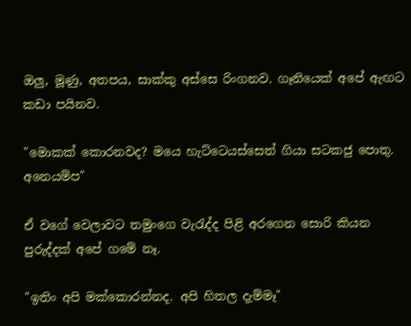ඔලු, මූණු, අතපය, සාක්කු අස්සෙ රිංගනව. ගෑනියෙක් අපේ ඇඟට කඩා පයිනව.

"මොකක් කොරනවද? මයෙ හැට්ටෙයස්සෙත් ගියා සටකජු පොතු. අනෙයම්ප"

ඒ වගේ වෙලාවට තමුංගෙ වැරැද්ද පිළි අරගෙන සොරි කියන පුරුද්දක් අපේ ගමේ නෑ.

"ඉතිං අපි මක්කොරන්නද. අපි හිතල දැම්මෑ"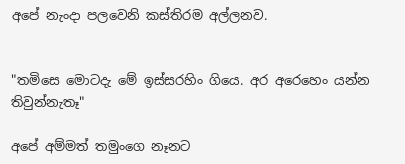අපේ නැංදා පලවෙනි කස්තිරම අල්ලනව.


"තමිසෙ මොටදැ මේ ඉස්සරහිං ගියෙ. අර අරෙහෙං යන්න තිවුන්නැතෑ"

අපේ අම්මත් තමුංගෙ නෑනට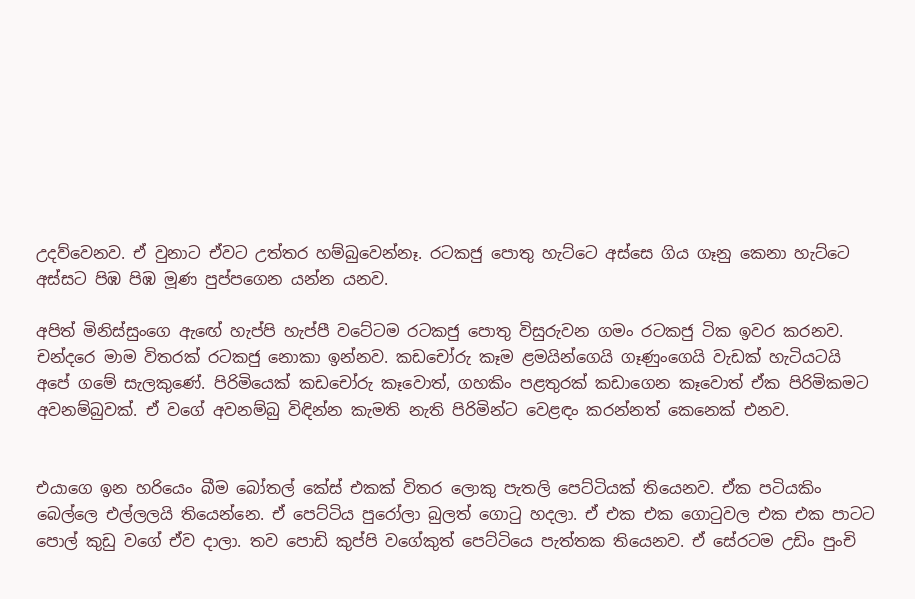උදව්වෙනව. ඒ වුනාට ඒවට උත්තර හම්බුවෙන්නෑ. රටකජු පොතු හැට්ටෙ අස්සෙ ගිය ගෑනු කෙනා හැට්ටෙ අස්සට පිඹ පිඹ මූණ පුප්පගෙන යන්න යනව.

අපිත් මිනිස්සුංගෙ ඇඟේ හැප්පි හැප්පී වටේටම රටකජු පොතු විසුරුවන ගමං රටකජු ටික ඉවර කරනව. චන්දරෙ මාම විතරක් රටකජු නොකා ඉන්නව. කඩචෝරු කෑම ළමයින්ගෙයි ගෑණුංගෙයි වැඩක් හැටියටයි අපේ ගමේ සැලකුණේ. පිරිමියෙක් කඩචෝරු කෑවොත්, ගහකිං පළතුරක් කඩාගෙන කෑවොත් ඒක පිරිමිකමට අවනම්බුවක්. ඒ වගේ අවනම්බු විඳින්න කැමති නැති පිරිමින්ට වෙළඳං කරන්නත් කෙනෙක් එනව.


එයාගෙ ඉන හරියෙං බීම බෝතල් කේස් එකක් විතර ලොකු පැතලි පෙට්ටියක් තියෙනව. ඒක පටියකිං බෙල්ලෙ එල්ලලයි තියෙන්නෙ. ඒ පෙට්ටිය පුරෝලා බුලත් ගොටු හදලා. ඒ එක එක ගොටුවල එක එක පාටට පොල් කුඩු වගේ ඒව දාලා. තව පොඩි කුප්පි වගේකුත් පෙට්ටියෙ පැත්තක තියෙනව. ඒ සේරටම උඩිං පුංචි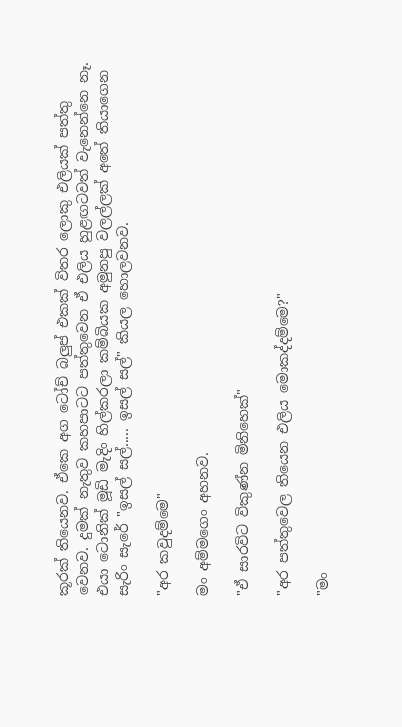කූරක් තියෙනව. ඒකෙ අග ටෝච් බලුප් එකක් විතර ලොකු එලියක් පත්තු වෙනව. දුමක් නැතුව කහපාටට පත්තුවෙන ඒ එලිය හුළඟටවත් වැනෙන්නෙ නෑ. එයා ටොනික් මූඩි මැදිං හිල්කරලා කම්බියක අමුනපු වලල්ලක් අතේ තියාගෙන සැරිං සැරේ "ඉසල් සල්..... ඉසල් සල්" කියල හොලවනව.

"අර කවුදම්මෙ"

මං අම්මගෙං අහනව.

"ඒ සාරවිට විකුණ්න මිනිහෙක්"

"අර පත්තුවෙල තියෙන එලිය මොකද්දම්මෙ?"

"මං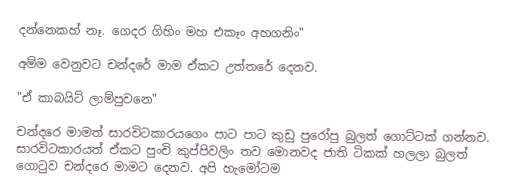දන්නෙකහ් නෑ. ගෙදර ගිහිං මහ එකෑං අහගනිං"

අම්ම වෙනුවට චන්දරේ මාම ඒකට උත්තරේ දෙනව.

"ඒ කාබයිට් ලාම්පුවනෙ"

චන්දරෙ මාමත් සාරවිටකාරයගෙං පාට පාට කුඩු පුරෝපු බුලත් ගොට්ටක් ගන්නව. සාරවිටකාරයත් ඒකට පුංචි කුප්පිවලිං තව මොනවද ජාති ටිකක් හලලා බුලත් ගොටුව චන්දරෙ මාමට දෙනව. අපි හැමෝටම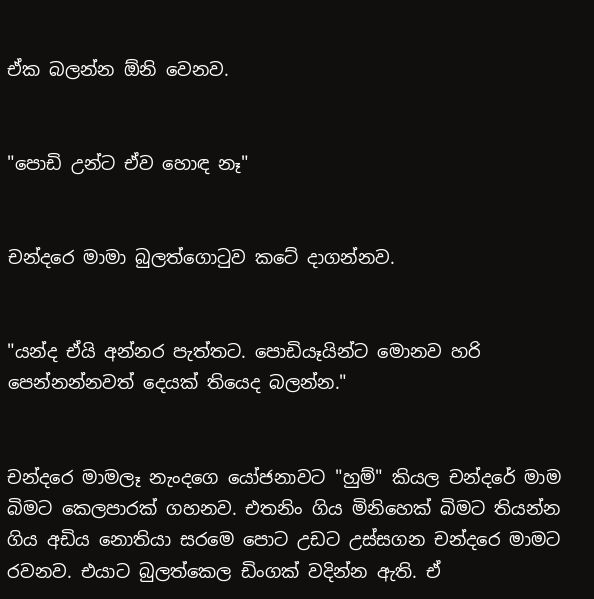ඒක බලන්න ඕනි වෙනව.


"පොඩි උන්ට ඒව හොඳ නෑ"


චන්දරෙ මාමා බුලත්ගොටුව කටේ දාගන්නව.


"යන්ද ඒයි අන්නර පැත්තට. පොඩියෑයින්ට මොනව හරි පෙන්නන්නවත් දෙයක් තියෙද බලන්න."


චන්දරෙ මාමලෑ නැංදගෙ යෝජනාවට "හුම්" කියල චන්දරේ මාම බිමට කෙලපාරක් ගහනව. එතනිං ගිය මිනිහෙක් බිමට තියන්න ගිය අඩිය නොතියා සරමෙ පොට උඩට උස්සගන චන්දරෙ මාමට රවනව. එයාට බුලත්කෙල ඩිංගක් වදින්න ඇති. ඒ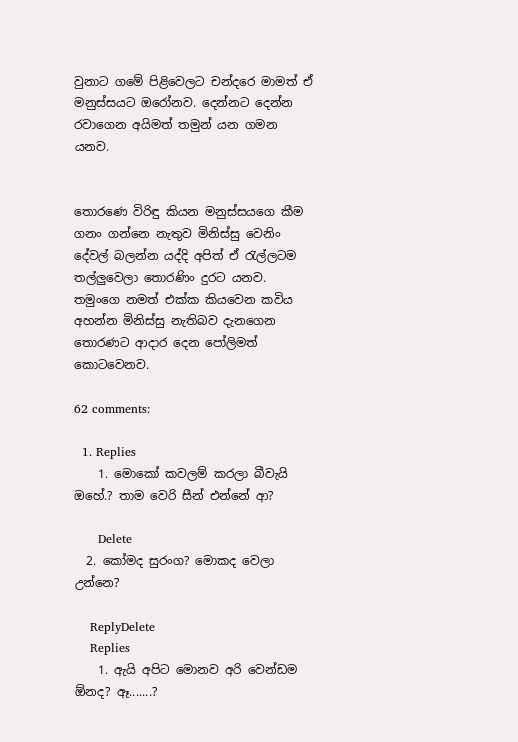වුනාට ගමේ පිළිවෙලට චන්දරෙ මාමත් ඒ මනුස්සයට ඔරෝනව. දෙන්නට දෙන්න රවාගෙන අයිමත් තමුන් යන ගමන යනව.


තොරණෙ විරිඳු කියන මනුස්සයගෙ කීම ගනං ගන්නෙ නැතුව මිනිස්සු වෙනිං දේවල් බලන්න යද්දි අපිත් ඒ රැල්ලටම තල්ලුවෙලා තොරණිං දුරට යනව. තමුංගෙ නමත් එක්ක කියවෙන කවිය අහන්න මිනිස්සු නැතිබව දැනගෙන තොරණට ආදාර දෙන පෝලිමත් කොටවෙනව.

62 comments:

  1. Replies
    1. මොකෝ කවලම් කරලා බීවැයි ඔහේ.? තාම වෙරි සීන් එන්නේ ආ?

      Delete
  2. කෝමද සුරංග? මොකද වෙලා උන්නෙ?

    ReplyDelete
    Replies
    1. ඇයි අපිට මොනව අරි වෙන්ඩම ඕනද? ඈ.......?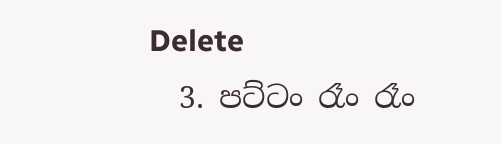Delete
  3. පට්ටං රෑං රෑං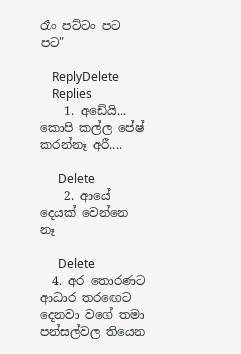රෑං පට්ටං පට පට"

    ReplyDelete
    Replies
    1. අඩේයි... කොපි කල්ල පේෂ් කරන්නෑ අරී....

      Delete
    2. ආයේ දෙයක් වෙන්නෙ නෑ

      Delete
  4. අර තොරණට ආධාර තරඟෙට දෙනවා වගේ තමා පන්සල්වල තියෙන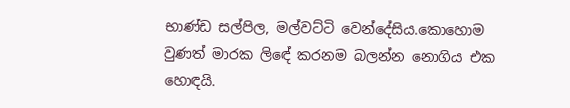භාණ්ඩ සල්පිල, මල්වට්ටි වෙන්දේසිය.කොහොම වුණත් මාරක ලිඳේ කරනම බලන්න නොගිය එක හොඳයි.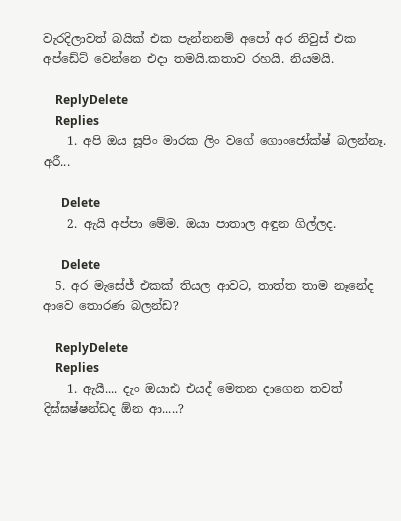වැරදිලාවත් බයික් එක පැන්නනම් අපෝ අර නිවුස් එක අප්ඩේට් වෙන්නෙ එදා තමයි.කතාව රහයි. නියමයි.

    ReplyDelete
    Replies
    1. අපි ඔය සූපිං මාරක ලිං වගේ ගොංජෝක්ෂ් බලන්නෑ. අරී...

      Delete
    2. ඇයි අප්පා මේම. ඔයා පාතාල අඳුන ගිල්ලද.

      Delete
  5. අර මැසේජ් එකක් තියල ආවට, තාත්ත තාම නෑනේද ආවෙ තොරණ බලන්ඩ?

    ReplyDelete
    Replies
    1. ඇයී.... දැං ඔයාඪ එයද් මෙතන දාගෙන තවත් දිඝ්ඝෂ්ෂන්ඩද ඕන ආ.....?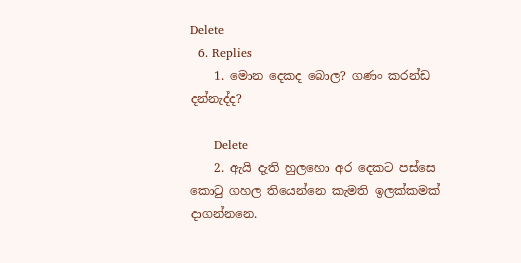Delete
  6. Replies
    1. මොන දෙකද බොල? ගණං කරන්ඩ දන්නැද්ද?

      Delete
    2. ඇයි දැති හුලහො අර දෙකට පස්සෙ කොටු ගහල තියෙන්නෙ කැමති ඉලක්කමක් දාගන්නනෙ.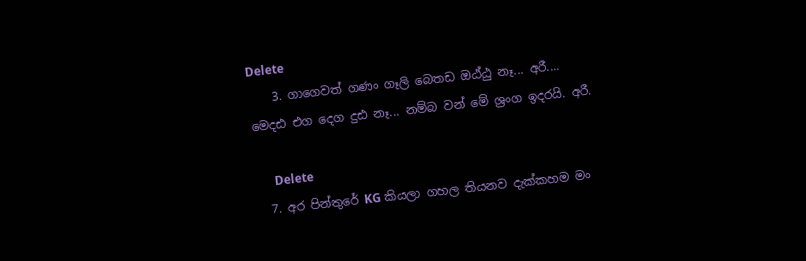Delete
    3. ගාගෙවත් ගණං ගෑලි බෙතඩ ඔඨ්ඨු නෑ... අරී.... මෙදඪ එග දෙග දුඪ නෑ... නම්බ වන් මේ ශ්‍රංග ඉදරයි. අරී.

      Delete
  7. අර පින්තුරේ KG කියලා ගහල තියනව දැක්කහම මං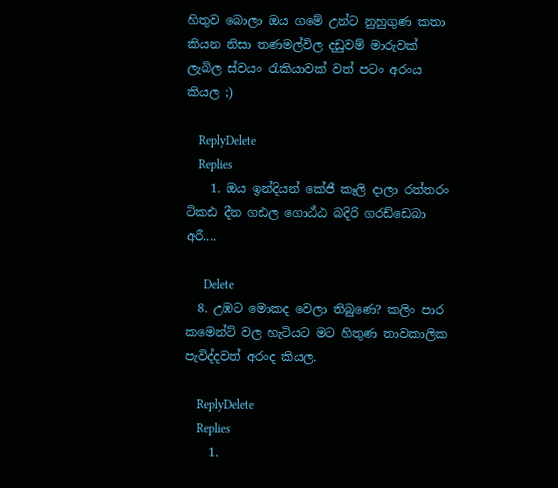හිතුව බොලා ඔය ගමේ උන්ට නුහුගුණ කතා කියන නිසා තණමල්විල දඩුවම් මාරුවක් ලැබිල ස්වයං රැකියාවක් වත් පටං අරංය කියල ;)

    ReplyDelete
    Replies
    1. ඔය ඉන්දියන් කේජී කෑලි දාලා රත්තරං ටිකඪ දීන ගඪල ගොඨ්ඨ බදිරි ගරඩ්ඩෙබා අරී....

      Delete
  8. උඹට මොකද වෙලා තිබුණෙ? කලිං පාර කමෙන්ට් වල හැටියට මට හිතුණ තාවකාලික පැවිද්දවත් අරංද කියල.

    ReplyDelete
    Replies
    1.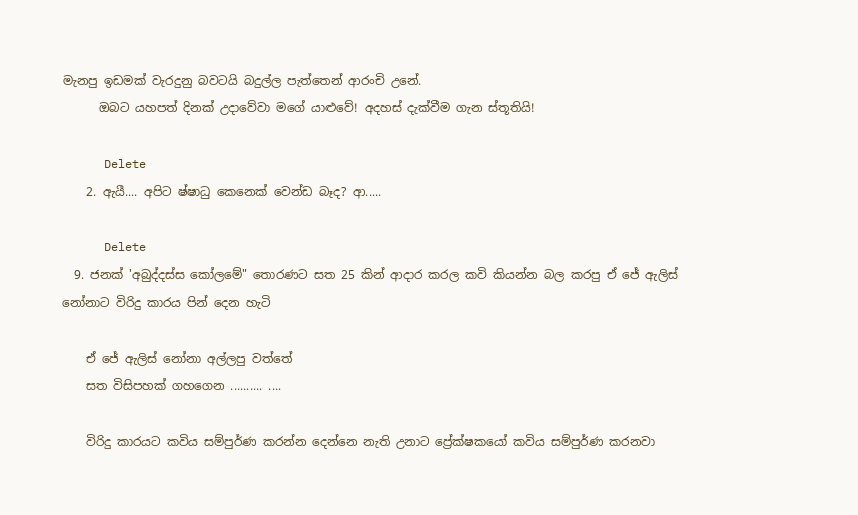මැනපු ඉඩමක් වැරදුනු බවටයි බදුල්ල පැත්තෙන් ආරංචි උනේ.
      ඔබට යහපත් දිනක් උදාවේවා මගේ යාළුවේ! අදහස් දැක්වීම ගැන ස්තූතියි!

      Delete
    2. ඇයී.... අපිට ෂ්ෂාධු කෙනෙක් වෙන්ඩ බෑද? ආ.....

      Delete
  9. ජනක් 'අබුද්දස්ස කෝලමේ" තොරණට සත 25 කින් ආදාර කරල කවි කියන්න බල කරපු ඒ ජේ ඇලිස් නෝනාට විරිදු කාරය පින් දෙන හැටි

    ඒ ජේ ඇලිස් නෝනා අල්ලපු වත්තේ
    සත විසිපහක් ගහගෙන .......... ....

    විරිදු කාරයට කවිය සම්පුර්ණ කරන්න දෙන්නෙ නැති උනාට ප්‍රේක්ෂකයෝ කවිය සම්පුර්ණ කරනවා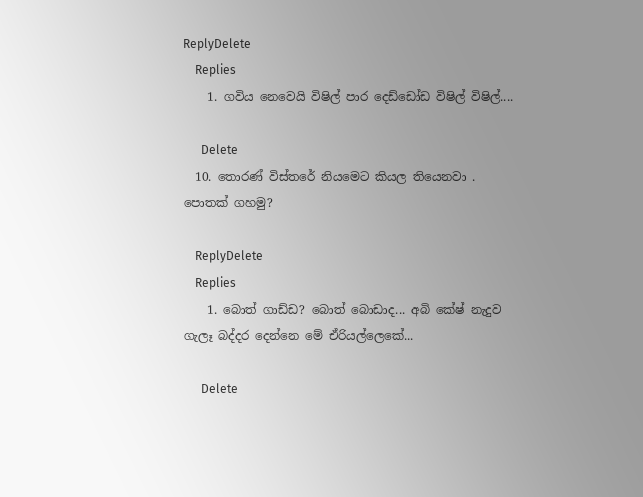ReplyDelete
    Replies
    1. ගවිය නෙවෙයි විෂිල් පාර දෙඩ්ඩෝඩ විෂිල් විෂිල්....

      Delete
  10. තොරණ් විස්තරේ නියමෙට කියල තියෙනවා . පොතක් ගහමු?

    ReplyDelete
    Replies
    1. බොත් ගාඩ්ඩ? බොත් බොඩාද... අබි කේෂ් නැදුව ගැලෑ බද්දර දෙන්නෙ මේ ඒරියල්ලෙකේ...

      Delete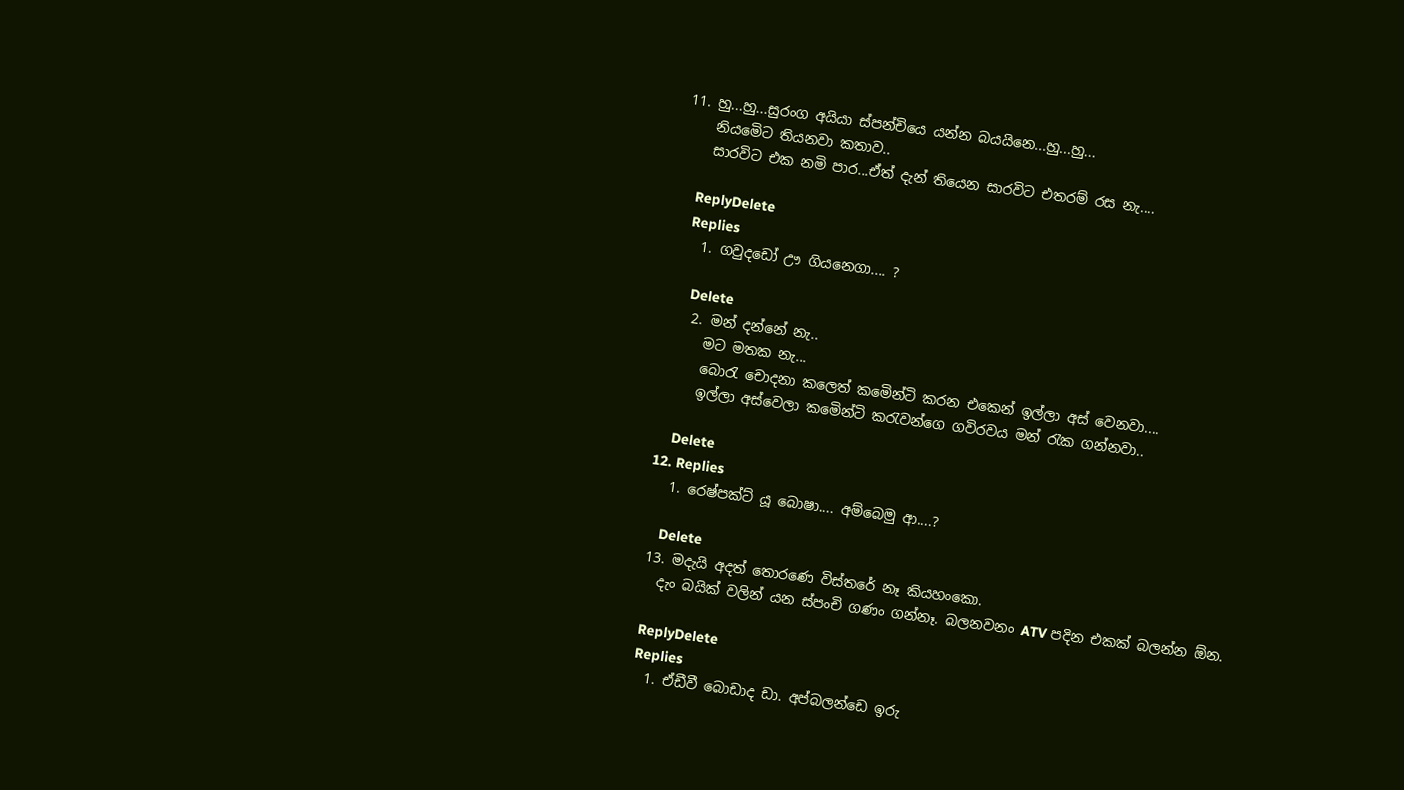11. හු...හු...සුරංග අයියා ස්පන්චියෙ යන්න බයයිනෙ...හු...හු...
    නියමෙිට තියනවා කතාව..
    සාරවිට එක නමි පාර...ඒත් දැන් තියෙන සාරවිට එතරම් රස නැ....

    ReplyDelete
    Replies
    1. ගවුදඩෝ ඌ ගියනෙගා.... ?

      Delete
    2. මන් දන්නේ නැ..
      මට මතක නැ...
      බොරැ චොදනා කලෙත් කමෙින්ටි කරන එකෙන් ඉල්ලා අස් වෙනවා....
      ඉල්ලා අස්වෙලා කමෙින්ටි කරැවන්ගෙ ගවිරවය මන් රැක ගන්නවා..

      Delete
  12. Replies
    1. රෙෂ්පක්ට් යූ බොෂා.... අම්බෙමු ආ....?

      Delete
  13. මදැයි අදත් තොරණෙ විස්තරේ නෑ කියහංකො.
    දැං බයික් වලින් යන ස්පංචි ගණං ගන්නෑ. බලනවනං ATV පදින එකක් බලන්න ඕන.

    ReplyDelete
    Replies
    1. ඒඩීවී බොඩාද ඩා. අප්බලන්ඩෙ ඉරු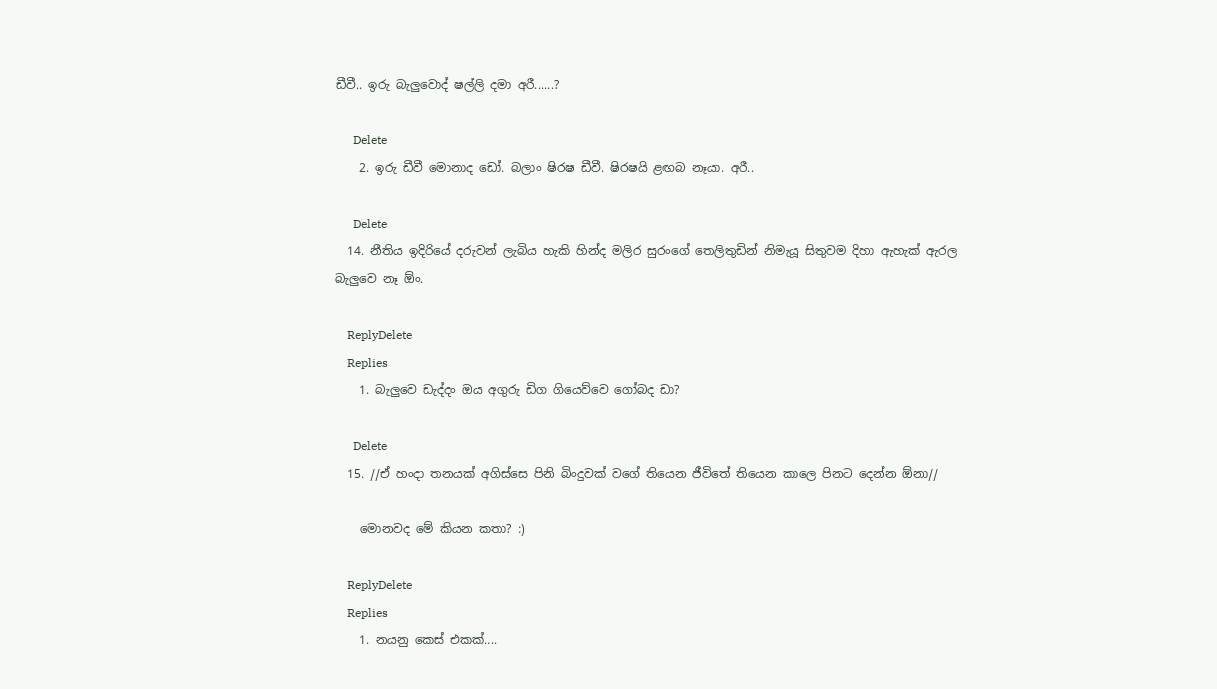ඩීවී.. ඉරු බැලුවොද් ෂල්ලි දමා අරී......?

      Delete
    2. ඉරු ඩීවී මොනාද ඩෝ. බලාං ෂිරෂ ඩීවී. ෂිරෂයි ළඟබ නෑයා. අරී..

      Delete
  14. නීතිය ඉදිරියේ දරුවන් ලැබිය හැකි හින්ද මලිර සුරංගේ තෙලිතුඩින් නිමැයූ සිතුවම දිහා ඇහැක් ඇරල බැලුවෙ නෑ ඕං.

    ReplyDelete
    Replies
    1. බැලුවෙ ඩැද්දං ඔය අගුරු ඩිග ගියෙව්වෙ ගෝබද ඩා?

      Delete
  15. //ඒ හංදා තනයක් අගිස්සෙ පිනි බිංදුවක් වගේ තියෙන ජීවිතේ තියෙන කාලෙ පිනට දෙන්න ඕනා//

    මොනවද මේ කියන කතා? :)

    ReplyDelete
    Replies
    1. නයනු කෙස් එකක්....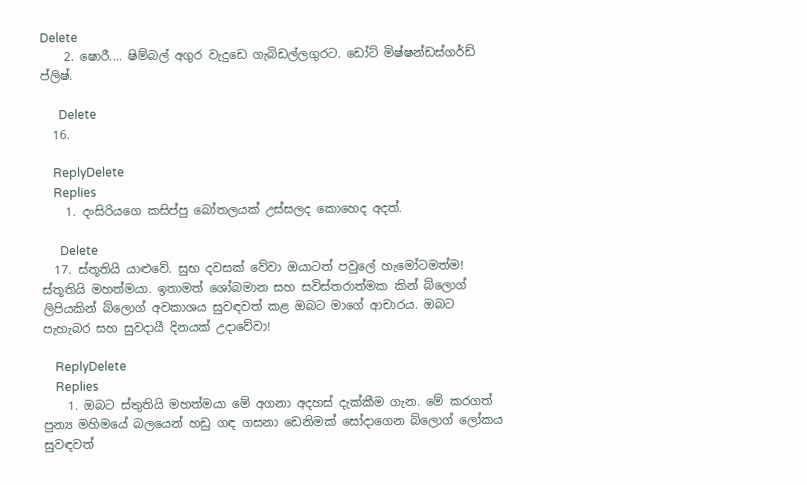Delete
    2. ෂොරී.... ෂිම්බල් අගුර වැදුඩෙ ගැබිඩල්ලගුරට. ඩෝට් මිෂ්ෂන්ඩස්ගර්ඩ් ප්ලිෂ්.

      Delete
  16.

    ReplyDelete
    Replies
    1. දංසිරියගෙ කසිප්පු බෝතලයක් උස්සලද කොහෙද අදත්.

      Delete
  17. ස්තූතියි යාළුවේ. සුභ දවසක් වේවා ඔයාටත් පවුලේ හැමෝටමත්ම! ස්තූතියි මහත්මයා. ඉතාමත් ශෝබමාන සහ සවිස්තරාත්මක කින් බ්ලොග් ලිපියකින් බ්ලොග් අවකාශය සුවඳවත් කළ ඔබට මාගේ ආචාරය. ඔබට පැහැබර සහ සුවදායී දිනයක් උදාවේවා!

    ReplyDelete
    Replies
    1. ඔබට ස්තුතියි මහත්මයා මේ අගනා අදහස් දැක්කීම ගැන. මේ කරගත් පුන්‍ය මහිමයේ බලයෙන් හඩු ගඳ ගසනා ඩෙනිමක් සෝදාගෙන බ්ලොග් ලෝකය සුවඳවත්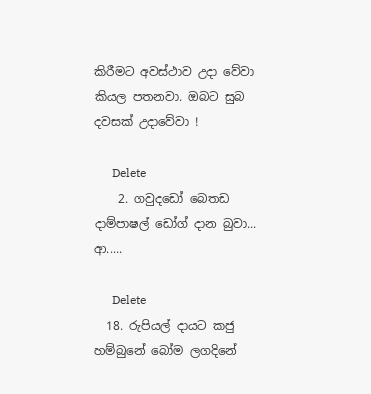කිරීමට අවස්ථාව උදා වේවා කියල පතනවා. ඔබට සුබ දවසක් උදාවේවා !

      Delete
    2. ගවුදඩෝ බෙතඩ දාම්පාෂල් ඩෝග් දාන බුවා... ආ.....

      Delete
  18. රුපියල් දායට කජු හම්බුනේ බෝම ලගදිනේ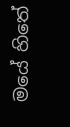මයේ හිතේ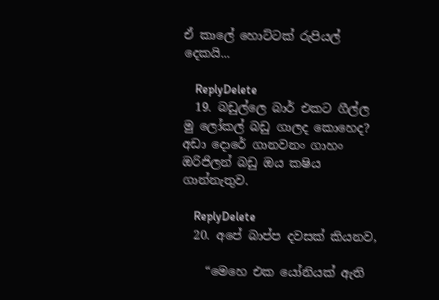ඒ කාලේ හොට්ටක් රුපියල් දෙකයි...

    ReplyDelete
  19. බඩුල්ලෙ බාර් එකට ගීල්ල මු ලෝකල් බඩු ගාලද කොහෙද? අඩා දොරේ ගානවනං ගාහං ඔරිජිලන් බඩු ඔය කෂිය ගාන්නැතුව.

    ReplyDelete
  20. අපේ බාප්ප දවසක් කියනව,

    “මෙහෙ එක යෝනියක් ඇති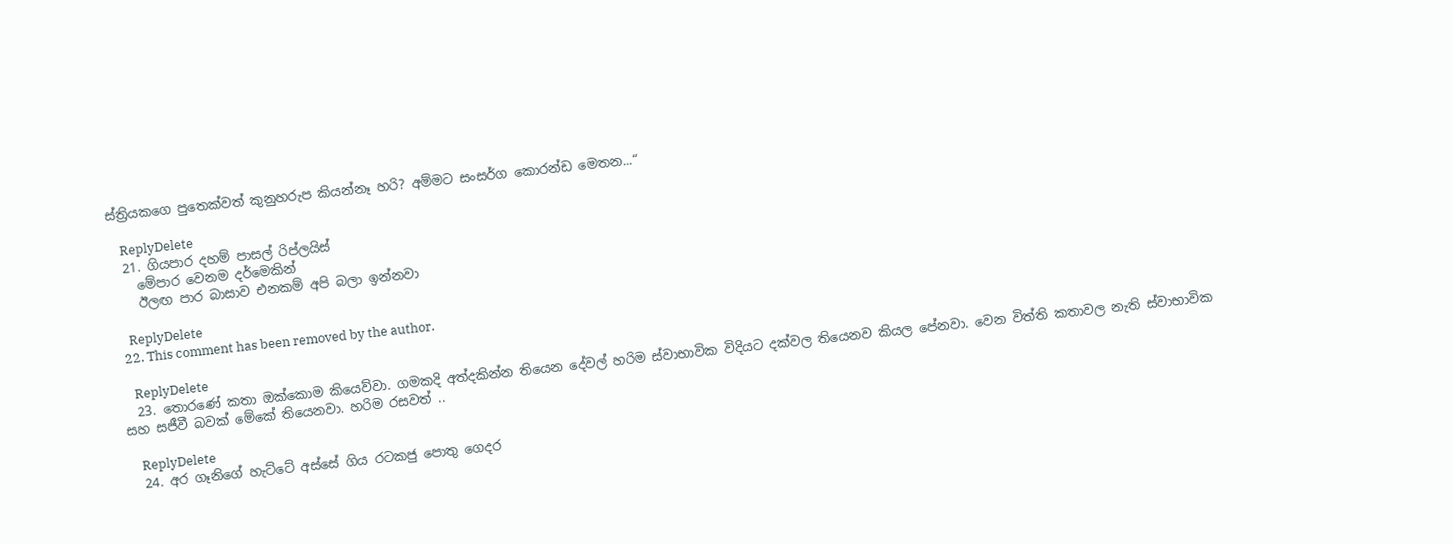ස්ත්‍රියකගෙ පුතෙක්වත් කුනුහරුප කියන්නෑ හරි? අම්මට සංසර්ග කොරන්ඩ මෙතන...“

    ReplyDelete
  21. ගියපාර දහම් පාසල් රිප්ලයිස්
    මේපාර වෙනම දර්මෙකින්
    ඊලඟ පාර බාසාව එනකම් අපි බලා ඉන්නවා

    ReplyDelete
  22. This comment has been removed by the author.

    ReplyDelete
  23. තොරණේ කතා ඔක්කොම කියෙව්වා. ගමකදි අත්දකින්න තියෙන දේවල් හරිම ස්වාභාවික විදියට දක්වල තියෙනව කියල පේනවා. වෙන විත්ති කතාවල නැති ස්වාභාවික සහ සජීවී බවක් මේකේ තියෙනවා. හරිම රසවත් ..

    ReplyDelete
  24. අර ගෑනිගේ හැට්ටේ අස්සේ ගිය රටකජු පොතු ගෙදර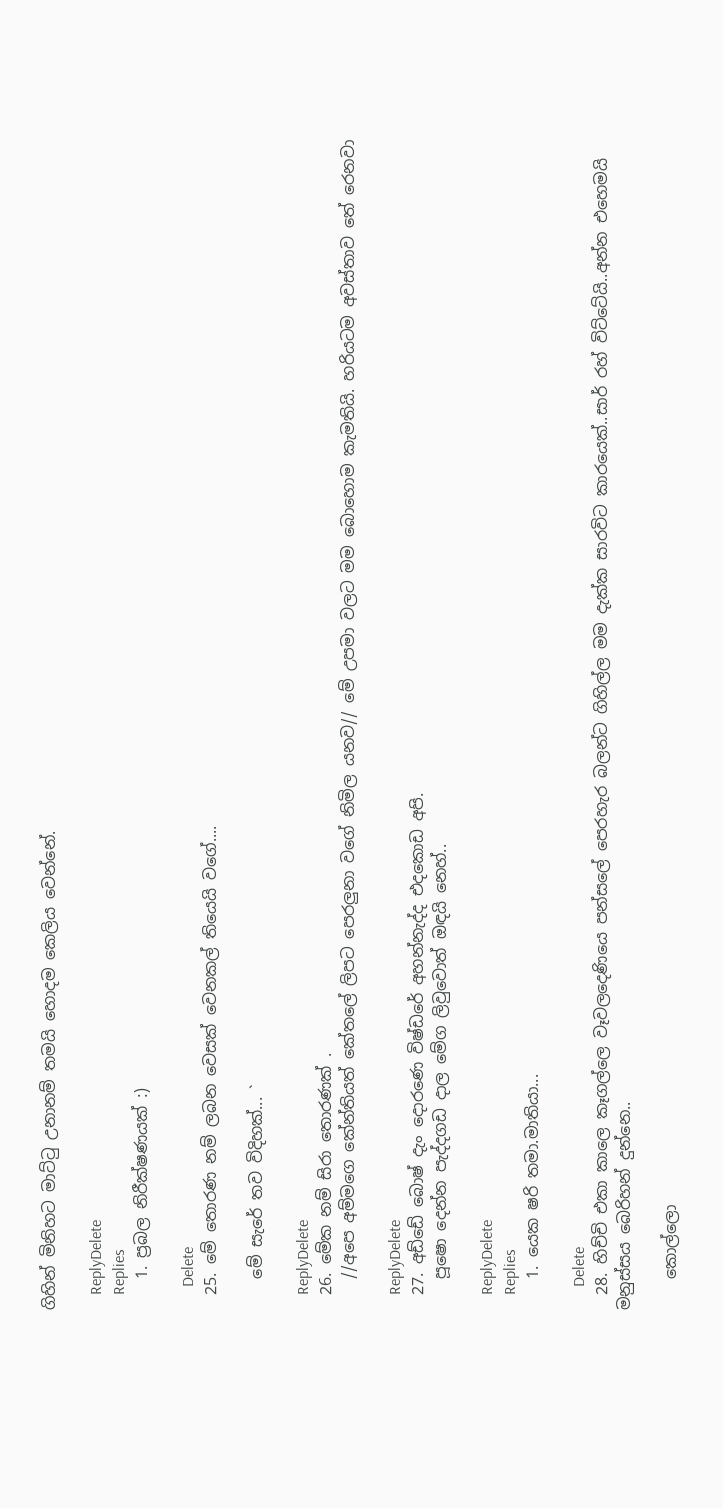ගිහින් මිනිහට මාට්ටු උනානම් තමයි හොදම කෙලිය වෙන්නේ.

    ReplyDelete
    Replies
    1. ප්‍රබල නිරීක්ෂණයක් :)

      Delete
  25. මේ තොරණ නම් ලබන වෙසක් වෙනකල් තියෙයි වගේ....

    මේ සැරේ තව විදිහක්... `

    ReplyDelete
  26. මේක නම් සිරා තොරණක් .
    //අපෙ අම්මගෙ කේන්තියත් කේතලේ ලිපට පෙරලුනා වගේ නිමිල යනව// මේ උපමා වලට මම බොහොම කැමතියි. හරියටම අවස්තාව තේ රෙනවා

    ReplyDelete
  27. අඩ්ඩේ බොෂ් දැං දොරණෙ විෂ්ඩරේ අහන්නැද්ද එදකොඩ අපි.
    පූෂො දෙන්න පැද්දගඩ දාල මේග ලිවුවොත් ඔඳයි නෙහ්..

    ReplyDelete
    Replies
    1. යෙක ෂරි තමා.මාතියා...

      Delete
  28. හිච්චි එකා කාලෙ කෑගල්ලෙ වෑවලදෙණියෙ පන්සලේ පෙරහැර බලන්ට ගිහිල්ල මම දැක්ක සාරවිට කාරයෙක්..සාර් රහ් විට්ටේයි..අන්න එහෙමයි මනුස්සය බෙරිහන් දුන්නෙ..

    කොල්ලො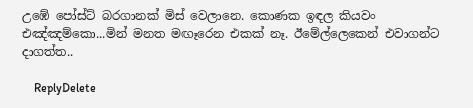උඹේ පෝස්ට් බරගානක් මිස් වෙලානෙ. කොණක ඉඳල කියවං එඤ්ඤම්කො...මින් මනත මඟෑරෙන එකක් නෑ. ඊමේල්ලෙකෙන් එවාගන්ට දාගත්ත..

    ReplyDelete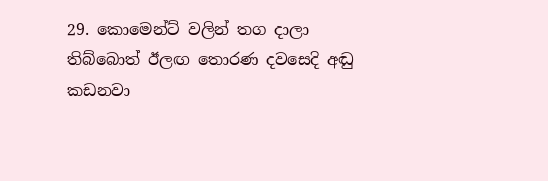29. කොමෙන්ට් වලින් තග දාලා තිබ්බොත් ඊලඟ තොරණ දවසෙදි අඬු කඩනවා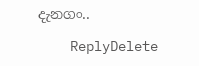දැනගං..

    ReplyDelete